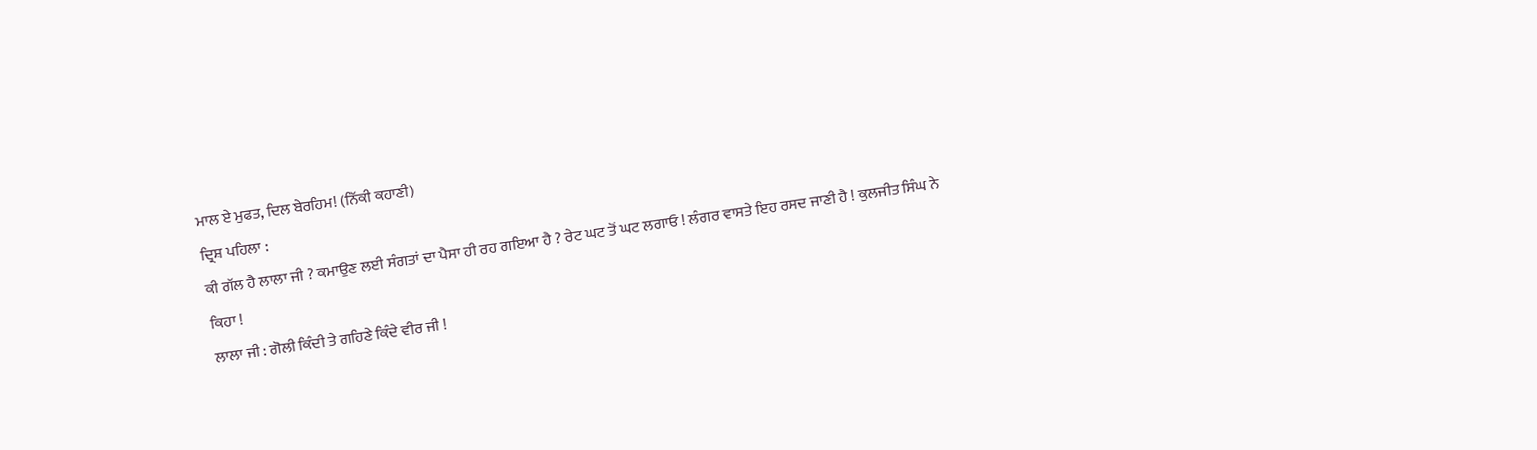ਮਾਲ ਏ ਮੁਫਤ, ਦਿਲ ਬੇਰਹਿਮ! (ਨਿੱਕੀ ਕਹਾਣੀ)
ਦ੍ਰਿਸ਼ ਪਹਿਲਾ :
ਕੀ ਗੱਲ ਹੈ ਲਾਲਾ ਜੀ ? ਕਮਾਉਣ ਲਈ ਸੰਗਤਾਂ ਦਾ ਪੈਸਾ ਹੀ ਰਹ ਗਇਆ ਹੈ ? ਰੇਟ ਘਟ ਤੋਂ ਘਟ ਲਗਾਓ ! ਲੰਗਰ ਵਾਸਤੇ ਇਹ ਰਸਦ ਜਾਣੀ ਹੈ ! ਕੁਲਜੀਤ ਸਿੰਘ ਨੇ ਕਿਹਾ !
ਲਾਲਾ ਜੀ : ਗੋਲੀ ਕਿੰਦੀ ਤੇ ਗਹਿਣੇ ਕਿੰਦੇ ਵੀਰ ਜੀ !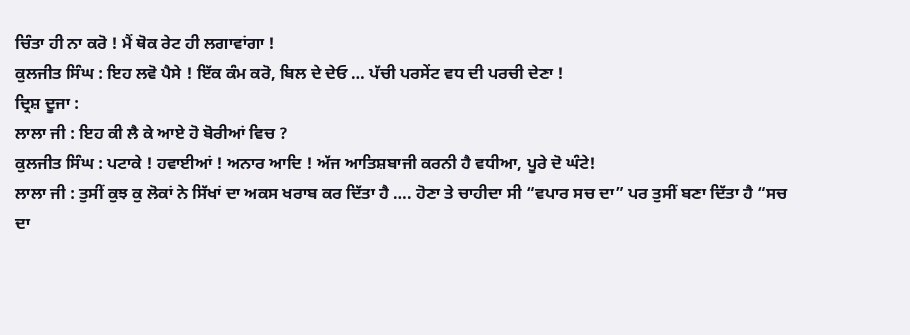ਚਿੰਤਾ ਹੀ ਨਾ ਕਰੋ ! ਮੈਂ ਥੋਕ ਰੇਟ ਹੀ ਲਗਾਵਾਂਗਾ !
ਕੁਲਜੀਤ ਸਿੰਘ : ਇਹ ਲਵੋ ਪੈਸੇ ! ਇੱਕ ਕੰਮ ਕਰੋ, ਬਿਲ ਦੇ ਦੇਓ … ਪੱਚੀ ਪਰਸੇਂਟ ਵਧ ਦੀ ਪਰਚੀ ਦੇਣਾ !
ਦ੍ਰਿਸ਼ ਦੂਜਾ :
ਲਾਲਾ ਜੀ : ਇਹ ਕੀ ਲੈ ਕੇ ਆਏ ਹੋ ਬੋਰੀਆਂ ਵਿਚ ?
ਕੁਲਜੀਤ ਸਿੰਘ : ਪਟਾਕੇ ! ਹਵਾਈਆਂ ! ਅਨਾਰ ਆਦਿ ! ਅੱਜ ਆਤਿਸ਼ਬਾਜੀ ਕਰਨੀ ਹੈ ਵਧੀਆ, ਪੂਰੇ ਦੋ ਘੰਟੇ!
ਲਾਲਾ ਜੀ : ਤੁਸੀਂ ਕੁਝ ਕੁ ਲੋਕਾਂ ਨੇ ਸਿੱਖਾਂ ਦਾ ਅਕਸ ਖਰਾਬ ਕਰ ਦਿੱਤਾ ਹੈ …. ਹੋਣਾ ਤੇ ਚਾਹੀਦਾ ਸੀ “ਵਪਾਰ ਸਚ ਦਾ” ਪਰ ਤੁਸੀਂ ਬਣਾ ਦਿੱਤਾ ਹੈ “ਸਚ ਦਾ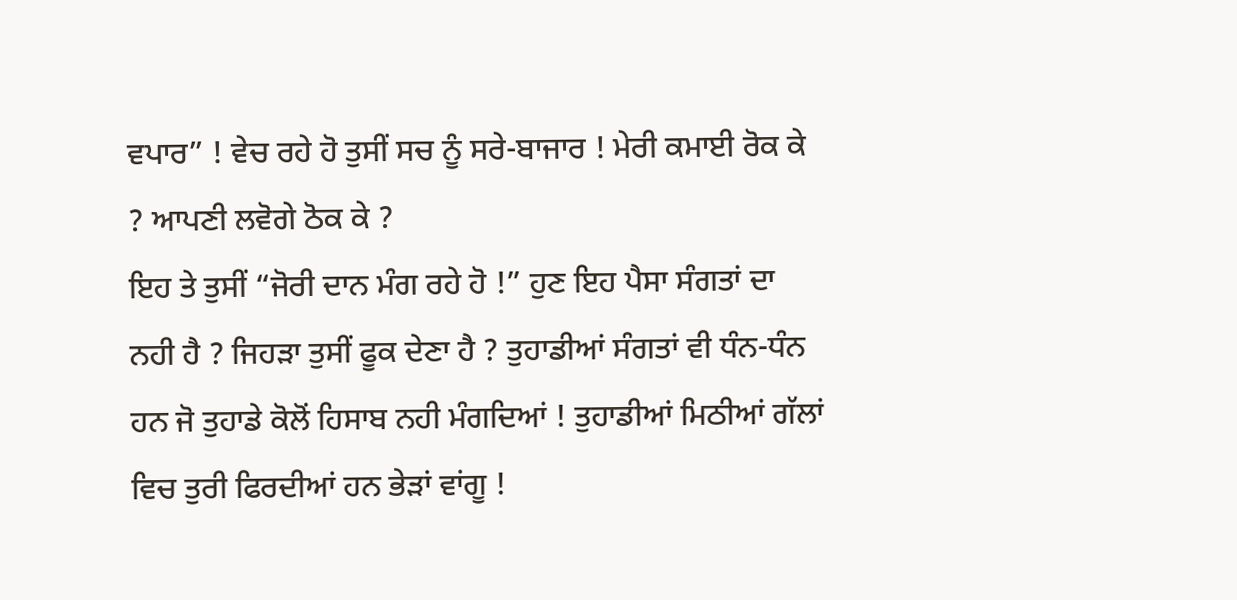ਵਪਾਰ” ! ਵੇਚ ਰਹੇ ਹੋ ਤੁਸੀਂ ਸਚ ਨੂੰ ਸਰੇ-ਬਾਜਾਰ ! ਮੇਰੀ ਕਮਾਈ ਰੋਕ ਕੇ ? ਆਪਣੀ ਲਵੋਗੇ ਠੋਕ ਕੇ ?
ਇਹ ਤੇ ਤੁਸੀਂ “ਜੋਰੀ ਦਾਨ ਮੰਗ ਰਹੇ ਹੋ !” ਹੁਣ ਇਹ ਪੈਸਾ ਸੰਗਤਾਂ ਦਾ ਨਹੀ ਹੈ ? ਜਿਹੜਾ ਤੁਸੀਂ ਫੂਕ ਦੇਣਾ ਹੈ ? ਤੁਹਾਡੀਆਂ ਸੰਗਤਾਂ ਵੀ ਧੰਨ-ਧੰਨ ਹਨ ਜੋ ਤੁਹਾਡੇ ਕੋਲੋਂ ਹਿਸਾਬ ਨਹੀ ਮੰਗਦਿਆਂ ! ਤੁਹਾਡੀਆਂ ਮਿਠੀਆਂ ਗੱਲਾਂ ਵਿਚ ਤੁਰੀ ਫਿਰਦੀਆਂ ਹਨ ਭੇੜਾਂ ਵਾਂਗੂ !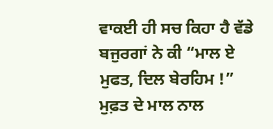ਵਾਕਈ ਹੀ ਸਚ ਕਿਹਾ ਹੈ ਵੱਡੇ ਬਜੁਰਗਾਂ ਨੇ ਕੀ “ਮਾਲ ਏ ਮੁਫਤ, ਦਿਲ ਬੇਰਹਿਮ !” ਮੁਫ਼ਤ ਦੇ ਮਾਲ ਨਾਲ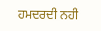ਹਮਦਰਦੀ ਨਹੀ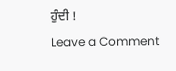ਹੁੰਦੀ !
Leave a Comment